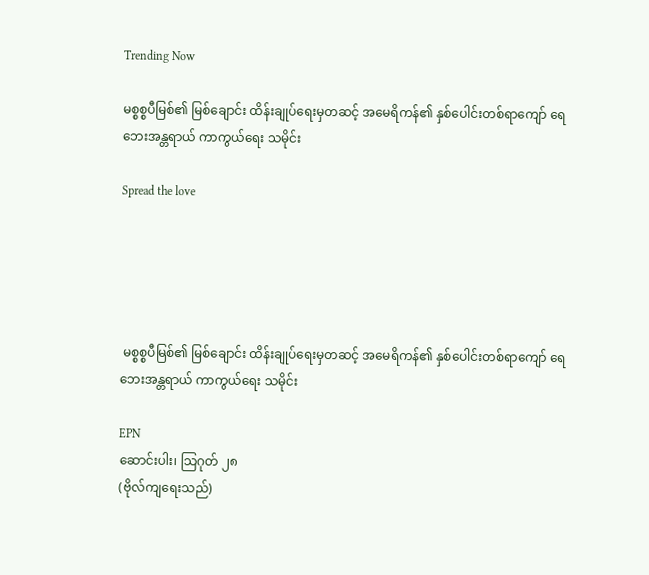Trending Now

မစ္စစ္စပီမြစ်၏ မြစ်ချောင်း ထိန်းချုပ်ရေးမှတဆင့် အမေရိကန်၏ နှစ်ပေါင်းတစ်ရာကျော် ရေဘေးအန္တရာယ် ကာကွယ်ရေး သမိုင်း

Spread the love





 မစ္စစ္စပီမြစ်၏ မြစ်ချောင်း ထိန်းချုပ်ရေးမှတဆင့် အမေရိကန်၏ နှစ်ပေါင်းတစ်ရာကျော် ရေဘေးအန္တရာယ် ကာကွယ်ရေး သမိုင်း

EPN
ဆောင်းပါး၊ သြဂုတ် ၂၈
(ဗိုလ်ကျရေးသည်)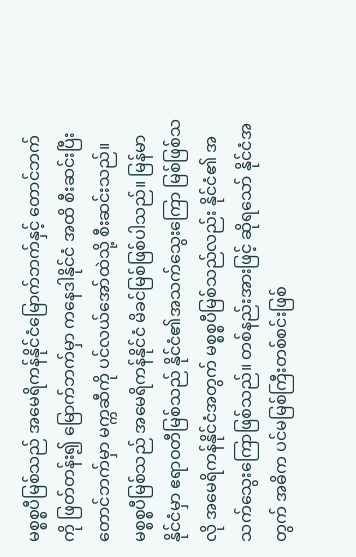မစ္စစ္စပီမြစ်သည် အမေရိကန်နိုင်ငံမြောက်ဘက်နှင့် တောင်ဘက်ကို ဖြတ်တန်း၍ မြောက်ဘက်မှာ ကနေဒါနိုင်ငံ အထိ စီးဆင်းပြီး တောင်ဘက်မှာ မက္ကဆီကို ပင်လယ်အော်ထဲသို့ စီးဆင်းသည်။ မစ္စစ္စပီမြစ်သည် အမေရိကန်နိုင်ငံ မိခင်မြစ်ဖြစ်ပါသည်။ မြန်မာနိုင်ငံမှာ ဧရာဝတီမြစ်သည် နိုင်ငံ၏အသက်သွေးကြော မြစ်ဖြစ်သလို အမေရိကန်နိုင်ငံအတွက် မစ္စစ္စပီမြစ်သည်လည်း နိုင်ငံ၏ အသက်သွေးကြောဖြစ်သည်။ တစ်နည်းအားဖြင့် ဆိုရသော် နိုင်ငံအတွက် အဓိက ပင်မမြစ်ကြီးတစ်စင်းဖြစ်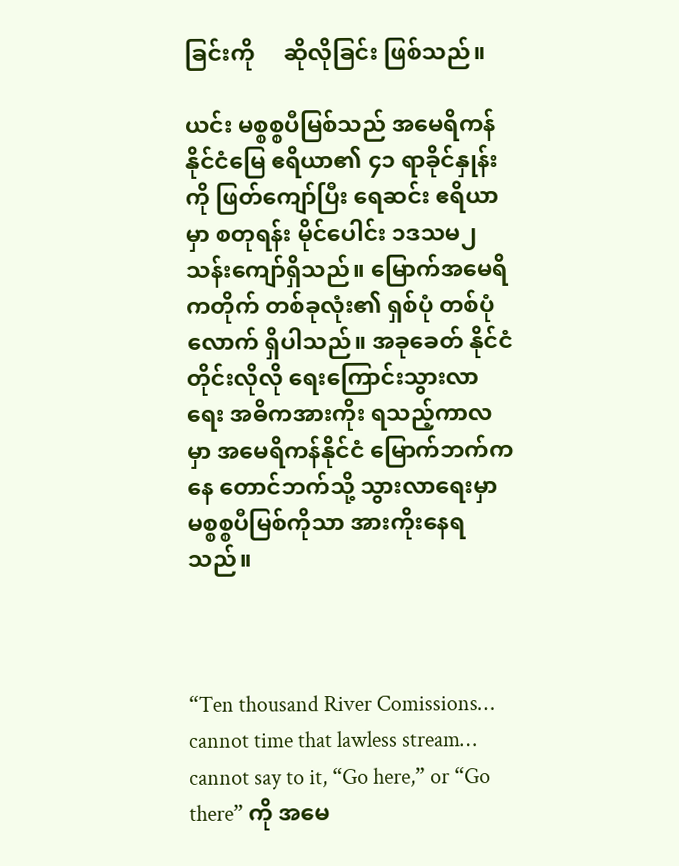ခြင်းကို     ဆိုလိုခြင်း ဖြစ်သည်။

ယင်း မစ္စစ္စပီမြစ်သည် အမေရိကန်နိုင်ငံမြေ ဧရိယာ၏ ၄၁ ရာခိုင်နှုန်းကို ဖြတ်ကျော်ပြီး ရေဆင်း ဧရိယာမှာ စတုရန်း မိုင်ပေါင်း ၁ဒသမ၂ သန်းကျော်ရှိသည်။ မြောက်အမေရိကတိုက် တစ်ခုလုံး၏ ရှစ်ပုံ တစ်ပုံလောက် ရှိပါသည်။ အခုခေတ် နိုင်ငံတိုင်းလိုလို ရေးကြောင်းသွားလာရေး အဓိကအားကိုး ရသည့်ကာလမှာ အမေရိကန်နိုင်ငံ မြောက်ဘက်ကနေ တောင်ဘက်သို့ သွားလာရေးမှာ မစ္စစ္စပီမြစ်ကိုသာ အားကိုးနေရသည်။



“Ten thousand River Comissions… cannot time that lawless stream… cannot say to it, “Go here,” or “Go there” ကို အမေ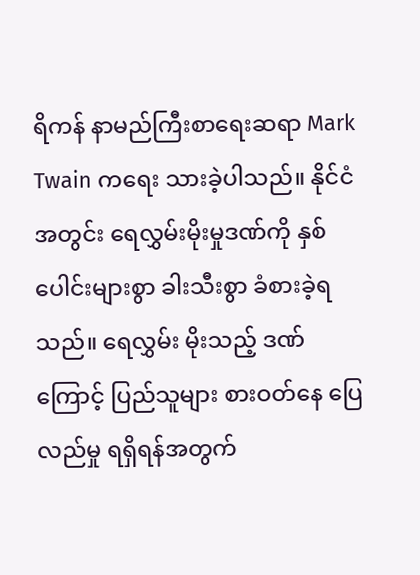ရိကန် နာမည်ကြီးစာရေးဆရာ Mark Twain ကရေး သားခဲ့ပါသည်။ နိုင်ငံအတွင်း ရေလွှမ်းမိုးမှုဒဏ်ကို နှစ်ပေါင်းများစွာ ခါးသီးစွာ ခံစားခဲ့ရသည်။ ရေလွှမ်း မိုးသည့် ဒဏ်ကြောင့် ပြည်သူများ စားဝတ်နေ ပြေလည်မှု ရရှိရန်အတွက်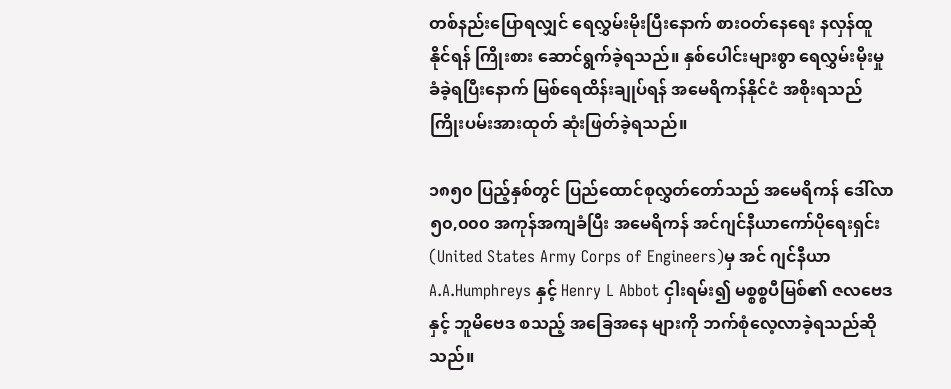တစ်နည်းပြောရလျှင် ရေလွှမ်းမိုးပြီးနောက် စားဝတ်နေရေး နလှန်ထူနိုင်ရန် ကြိုးစား ဆောင်ရွက်ခဲ့ရသည်။ နှစ်ပေါင်းများစွာ ရေလွှမ်းမိုးမှု ခံခဲ့ရပြီးနောက် မြစ်ရေထိန်းချုပ်ရန် အမေရိကန်နိုင်ငံ အစိုးရသည် ကြိုးပမ်းအားထုတ် ဆုံးဖြတ်ခဲ့ရသည်။

၁၈၅၀ ပြည့်နှစ်တွင် ပြည်ထောင်စုလွှတ်တော်သည် အမေရိကန် ဒေါ်လာ ၅၀,၀၀၀ အကုန်အကျခံပြီး အမေရိကန် အင်ဂျင်နီယာကော်ပိုရေးရှင်း (United States Army Corps of Engineers)မှ အင် ဂျင်နီယာ A.A.Humphreys နှင့် Henry L Abbot ငှါးရမ်း၍ မစ္စစ္စပီမြစ်၏ ဇလဗေဒနှင့် ဘူမိဗေဒ စသည့် အခြေအနေ များကို ဘက်စုံလေ့လာခဲ့ရသည်ဆိုသည်။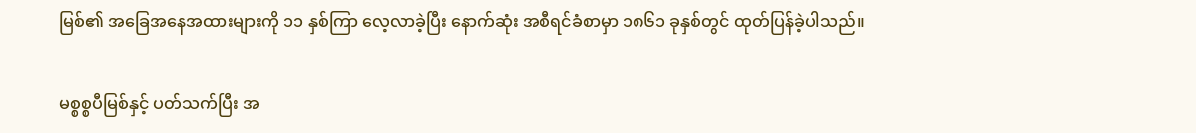မြစ်၏ အခြေအနေအထားများကို ၁၁ နှစ်ကြာ လေ့လာခဲ့ပြီး နောက်ဆုံး အစီရင်ခံစာမှာ ၁၈၆၁ ခုနှစ်တွင် ထုတ်ပြန်ခဲ့ပါသည်။

မစ္စစ္စပီမြစ်နှင့် ပတ်သက်ပြီး အ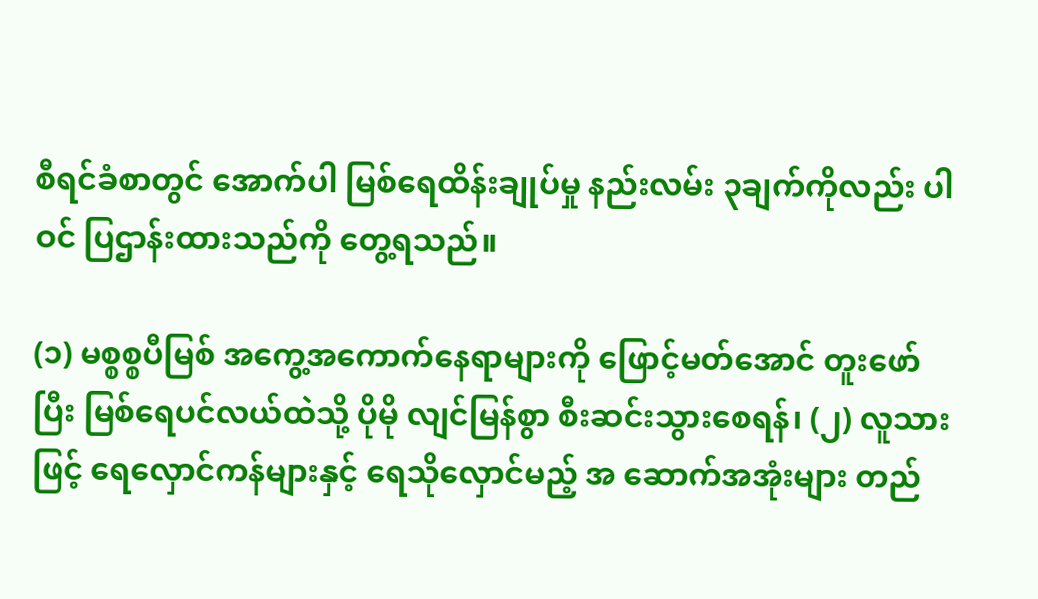စီရင်ခံစာတွင် အောက်ပါ မြစ်ရေထိန်းချုပ်မှု နည်းလမ်း ၃ချက်ကိုလည်း ပါဝင် ပြဌာန်းထားသည်ကို တွေ့ရသည်။

(၁) မစ္စစ္စပီမြစ် အကွေ့အကောက်နေရာများကို ဖြောင့်မတ်အောင် တူးဖော်ပြီး မြစ်ရေပင်လယ်ထဲသို့ ပိုမို လျင်မြန်စွာ စီးဆင်းသွားစေရန်၊ (၂) လူသားဖြင့် ရေလှောင်ကန်များနှင့် ရေသိုလှောင်မည့် အ ဆောက်အအုံးများ တည်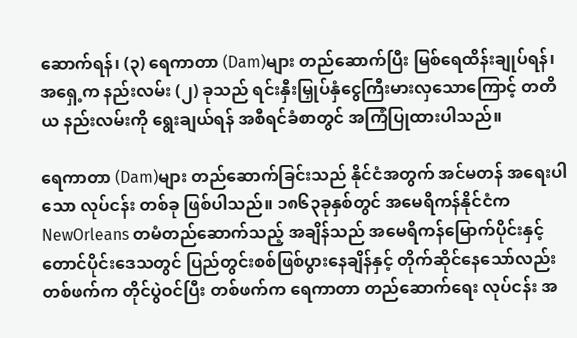ဆောက်ရန်၊ (၃) ရေကာတာ (Dam)များ တည်ဆောက်ပြီး မြစ်ရေထိန်းချုပ်ရန်၊ အရှေ့က နည်းလမ်း (၂) ခုသည် ရင်းနှီးမြှုပ်နှံငွေကြီးမားလှသောကြောင့် တတိယ နည်းလမ်းကို ရွေးချယ်ရန် အစီရင်ခံစာတွင် အကြံပြုထားပါသည်။

ရေကာတာ (Dam)များ တည်ဆောက်ခြင်းသည် နိုင်ငံအတွက် အင်မတန် အရေးပါသော လုပ်ငန်း တစ်ခု ဖြစ်ပါသည်။ ၁၈၆၃ခုနှစ်တွင် အမေရိကန်နိုင်ငံက NewOrleans တမံတည်ဆောက်သည့် အချိန်သည် အမေရိကန်မြောက်ပိုင်းနှင့် တောင်ပိုင်းဒေသတွင် ပြည်တွင်းစစ်ဖြစ်ပွားနေချိန်နှင့် တိုက်ဆိုင်နေသော်လည်း တစ်ဖက်က တိုင်ပွဲဝင်ပြီး တစ်ဖက်က ရေကာတာ တည်ဆောက်ရေး လုပ်ငန်း အ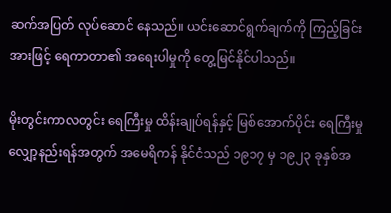ဆက်အပြတ် လုပ်ဆောင် နေသည်။ ယင်းဆောင်ရွက်ချက်ကို ကြည့်ခြင်းအားဖြင့် ရေကာတာ၏ အရေးပါမှုကို တွေ့မြင်နိုင်ပါသည်။

မိုးတွင်းကာလတွင်း ရေကြီးမှု ထိန်းချုပ်ရန်နှင့် မြစ်အောက်ပိုင်း ရေကြီးမှု လျှော့နည်းရန်အတွက် အမေရိကန် နိုင်ငံသည် ၁၉၁၇ မှ ၁၉၂၃ ခုနှစ်အ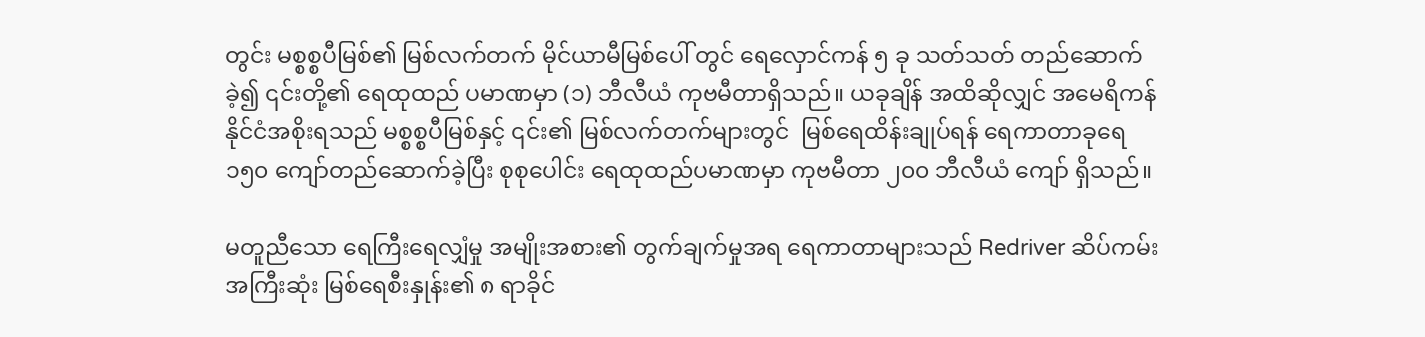တွင်း မစ္စစ္စပီမြစ်၏ မြစ်လက်တက် မိုင်ယာမီမြစ်ပေါ် တွင် ရေလှောင်ကန် ၅ ခု သတ်သတ် တည်ဆောက်ခဲ့၍ ၎င်းတို့၏ ရေထုထည် ပမာဏမှာ (၁) ဘီလီယံ ကုဗမီတာရှိသည်။ ယခုချိန် အထိဆိုလျှင် အမေရိကန်နိုင်ငံအစိုးရသည် မစ္စစ္စပီမြစ်နှင့် ၎င်း၏ မြစ်လက်တက်များတွင်  မြစ်ရေထိန်းချုပ်ရန် ရေကာတာခုရေ ၁၅၀ ကျော်တည်ဆောက်ခဲ့ပြီး စုစုပေါင်း ရေထုထည်ပမာဏမှာ ကုဗမီတာ ၂၀၀ ဘီလီယံ ကျော် ရှိသည်။

မတူညီသော ရေကြီးရေလျှံမှု အမျိုးအစား၏ တွက်ချက်မှုအရ ရေကာတာများသည် Redriver ဆိပ်ကမ်း အကြီးဆုံး မြစ်ရေစီးနှုန်း၏ ၈ ရာခိုင်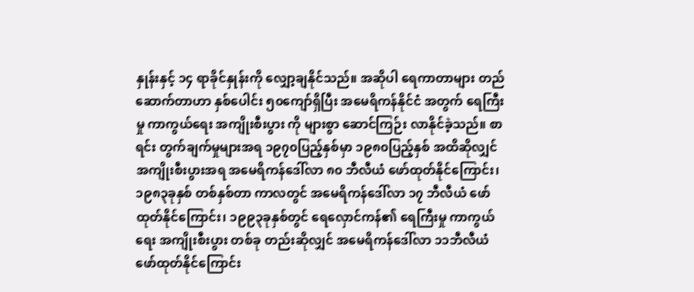နှုန်းနှင့် ၁၄ ရာခိုင်နှုန်းကို လျှော့ချနိုင်သည်။ အဆိုပါ ရေကာတာများ တည်ဆောက်တာဟာ နှစ်ပေါင်း ၅၀ကျော်ရှိပြီး အမေရိကန်နိုင်ငံ အတွက် ရေကြီးမှု ကာကွယ်ရေး အကျိုးစီးပွား ကို များစွာ ဆောင်ကြဉ်း လာနိုင်ခဲ့သည်။ စာရင်း တွက်ချက်မှုများအရ ၁၉၇၀ပြည့်နှစ်မှာ ၁၉၈၀ပြည့်နှစ် အထိဆိုလျှင် အကျိုးစီးပွားအရ အမေရိကန်ဒေါ်လာ ၈၀ ဘီလီယံ ဖော်ထုတ်နိုင်ကြောင်း၊ ၁၉၈၃ခုနှစ် တစ်နှစ်တာ ကာလတွင် အမေရိကန်ဒေါ်လာ ၁၇ ဘီလီယံ ဖော်ထုတ်နိုင်ကြောင်း၊ ၁၉၉၃ခုနှစ်တွင် ရေလှောင်ကန်၏ ရေကြီးမှု ကာကွယ်ရေး အကျိုးစီးပွား တစ်ခု တည်းဆိုလျှင် အမေရိကန်ဒေါ်လာ ၁၁ဘီလီယံ ဖော်ထုတ်နိုင်ကြောင်း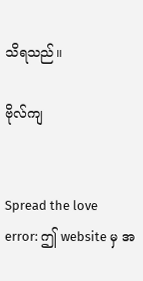သိရသည်။

ဗိုလ်ကျ


Spread the love
error: ဤ website မှ အ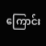ကြောင်း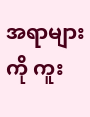အရာများကို ကူး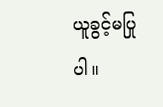ယူခွင့်မပြုပါ။